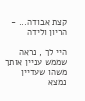קצת אבודה... - הריון ולידה

היי לך , נראה שממש עניין אותך משהו שעדיין נמצא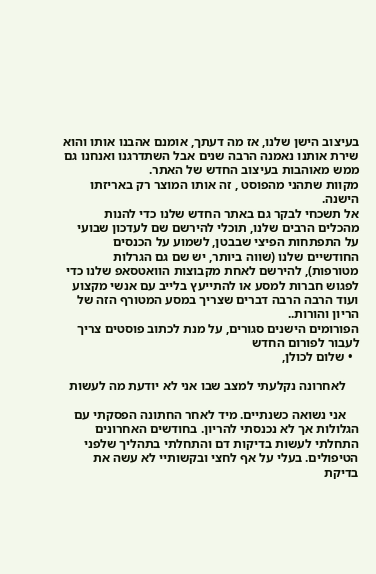בעיצוב הישן שלנו, אז מה דעתך, אומנם אהבנו אותו והוא שירת אותנו נאמנה הרבה שנים אבל השתדרגנו ואנחנו גם ממש מאוהבות בעיצוב החדש של האתר.
מקוות שתהני מהפוסט , זה אותו המוצר רק באריזתו הישנה.
אל תשכחי לבקר גם באתר החדש שלנו כדי להנות מהכלים הרבים שלנו, תוכלי להירשם שם לעדכון שבועי על התפתחות הפיצי שבבטן, לשמוע על הכנסים החודשיים שלנו (שווה ביותר, יש שם גם הגרלות מטורפות), להירשם לאחת מקבוצות הוואטסאפ שלנו כדי לפגוש חברות למסע או להתייעץ בלייב עם אנשי מקצוע ועוד הרבה הרבה דברים שצריך במסע המטורף הזה של הריון והורות..
הפורומים הישנים סגורים, על מנת לכתוב פוסטים צריך לעבור לפורום החדש
  • שלום לכולן,

    לאחרונה נקלעתי למצב שבו אני לא יודעת מה לעשות

    אני נשואה כשנתיים. מיד לאחר החתונה הפסקתי עם הגלולות אך לא נכנסתי להריון. בחודשים האחרונים התחלתי לעשות בדיקות דם והתחלתי בתהליך שלפני הטיפולים. בעלי על אף לחצי ובקשותיי לא עשה את בדיקת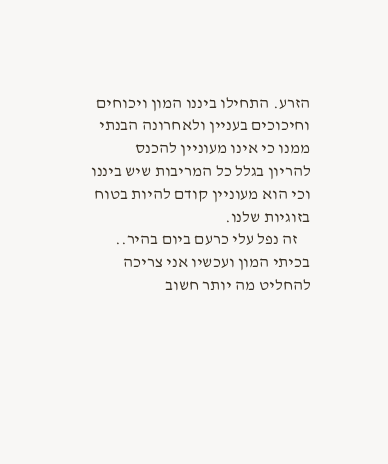הזרע. התחילו ביננו המון ויכוחים וחיכוכים בעניין ולאחרונה הבנתי ממנו כי אינו מעוניין להכנס להריון בגלל כל המריבות שיש ביננו וכי הוא מעוניין קודם להיות בטוח בזוגיות שלנו.
    זה נפל עלי כרעם ביום בהיר.. בכיתי המון ועכשיו אני צריכה להחליט מה יותר חשוב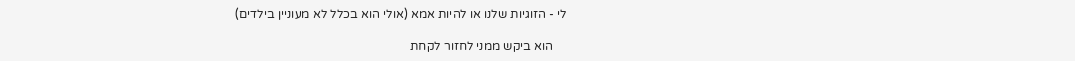לי - הזוגיות שלנו או להיות אמא (אולי הוא בכלל לא מעוניין בילדים)

    הוא ביקש ממני לחזור לקחת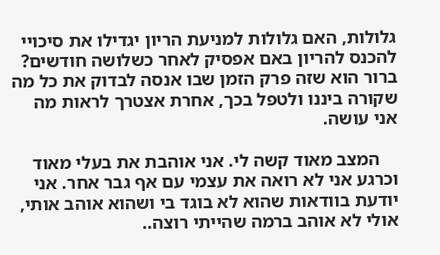גלולות, האם גלולות למניעת הריון יגדילו את סיכויי להכנס להריון באם אפסיק לאחר כשלושה חודשים? ברור הוא שזה פרק הזמן שבו אנסה לבדוק את כל מה שקורה ביננו ולטפל בכך, אחרת אצטרך לראות מה אני עושה.

    המצב מאוד קשה לי. אני אוהבת את בעלי מאוד וכרגע אני לא רואה את עצמי עם אף גבר אחר. אני יודעת בוודאות שהוא לא בוגד בי ושהוא אוהב אותי, אולי לא אוהב ברמה שהייתי רוצה..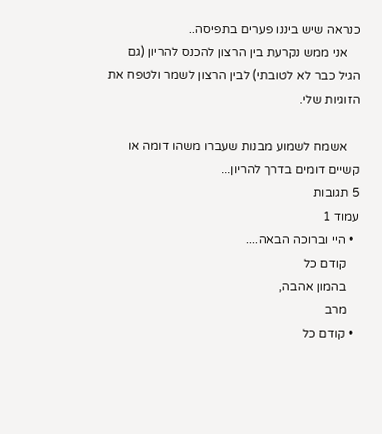כנראה שיש ביננו פערים בתפיסה..
    אני ממש נקרעת בין הרצון להכנס להריון (גם הגיל כבר לא לטובתי) לבין הרצון לשמר ולטפח את הזוגיות שלי.

    אשמח לשמוע מבנות שעברו משהו דומה או קשיים דומים בדרך להריון...
5 תגובות
עמוד 1
  • היי וברוכה הבאה....
    קודם כל
    בהמון אהבה,
    מרב
  • קודם כל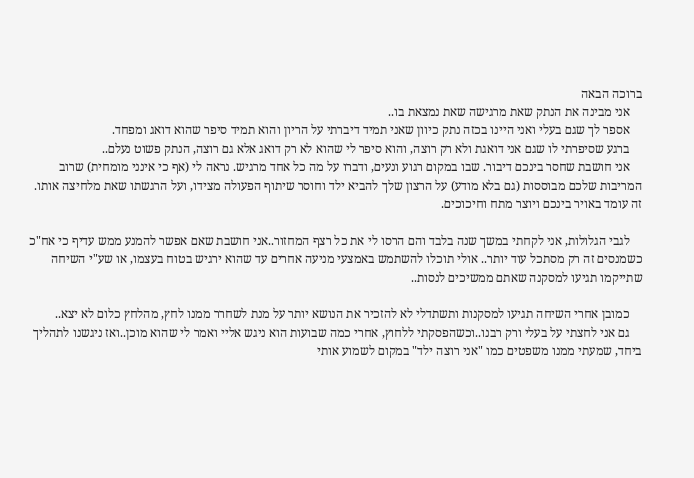ברוכה הבאה
    אני מבינה את הנתק שאת מרגישה שאת נמצאת בו..
    אספר לך שגם בעלי ואני היינו בכזה נתק כיוון שאני תמיד דיברתי על הריון והוא תמיד סיפר שהוא דואג ומפחד.
    ברגע שסיפרתי לו שגם אני דואגת ולא רק רוצה, והוא סיפר לי שהוא לא רק דואג אלא גם רוצה, הנתק פשוט נעלם..
    אני חושבת שחסר בינכם דיבור. שבו במקום רגוע ונעים, ודברו על מה כל אחד מרגיש. נראה לי (אף כי אינני מומחית) שרוב המריבות שלכם מבוססות (גם בלא מודע) על הרצון שלך להביא ילד וחוסר שיתוף הפעולה מצידו, ועל הרגשתו שאת מלחיצה אותו. זה עומד באויר בינכם ויוצר מתח וחיכוכים.

    לגבי הגלולות, אני לקחתי במשך שנה בלבד והם הרסו לי את כל רצף המחזור..אני חושבת שאם אפשר להמנע ממש עדיף כי אח"כ כשמנסים זה רק מסתכל עוד יותר.. אולי תוכלו להשתמש באמצעי מניעה אחרים עד שהוא ירגיש בטוח בעצמו, או שע"י השיחה שתייקמו תגיעו למסקנה שאתם ממשיכים לנסות..

    כמובן אחרי השיחה תגיעו למסקנות ותשתדלי לא להזכיר את הנושא יותר על מנת לשחרר ממנו לחץ, מהלחץ כלום לא יצא..
    גם אני לחצתי על בעלי ורק רבנו..וכשהפסקתי ללחוץ, אחרי כמה שבועות הוא ניגש אליי ואמר לי שהוא מוכן..ואז ניגשנו לתהליך ביחד, שמעתי ממנו משפטים כמו "אני רוצה ילד" במקום לשמוע אותי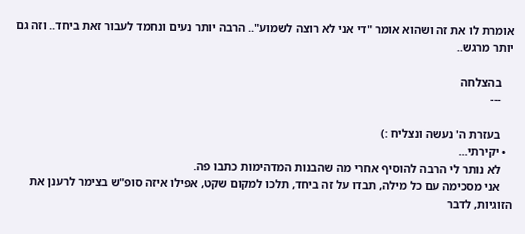אומרת לו את זה ושהוא אומר "די אני לא רוצה לשמוע".. הרבה יותר נעים ונחמד לעבור זאת ביחד.. וזה גם יותר מרגש..

    בהצלחה
    ---

    בעזרת ה' נעשה ונצליח :)
  • יקירתי...
    לא נותר לי הרבה להוסיף אחרי מה שהבנות המדהימות כתבו פה.
    אני מסכימה עם כל מילה, תבדו על זה ביחד, תלכו למקום שקט, אפילו איזה סופ"ש בצימר לרענן את הזוגיות, לדבר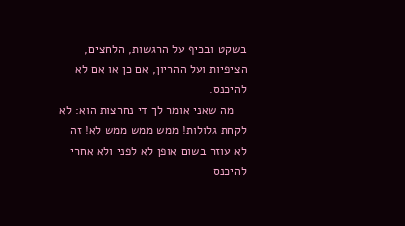בשקט ובכיף על הרגשות, הלחצים, הציפיות ועל ההריון, אם כן או אם לא להיכנס.
    מה שאני אומר לך די נחרצות הוא: לא לקחת גלולות! ממש ממש ממש לא! זה לא עוזר בשום אופן לא לפני ולא אחרי להיכנס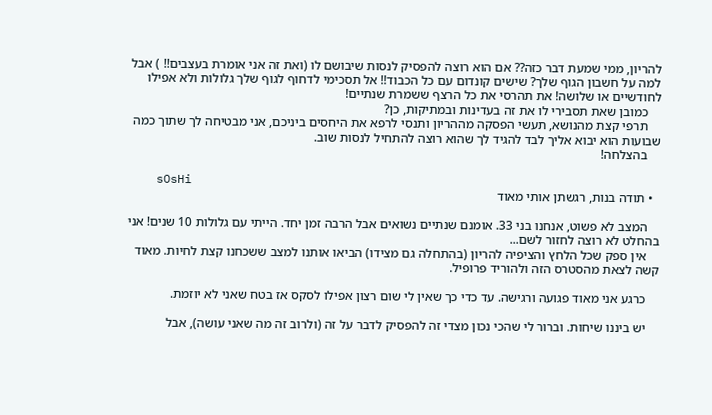להריון, ממי שמעת דבר כזה?? אם הוא רוצה להפסיק לנסות שיבושם לו (ואת זה אני אומרת בעצבים!! ) אבל למה על חשבון הגוף שלך? שישים קונדום עם כל הכבוד!! אל תסכימי לדחוף לגוף שלך גלולות ולא אפילו לחודשיים או שלושה! את תהרסי את כל הרצף ששמרת שנתיים!
    כמובן שאת תסבירי לו את זה בעדינות ובמתיקות, כן?
    תרפי קצת מהנושא, תעשי הפסקה מההריון ותנסי לרפא את היחסים ביניכם, אני מבטיחה לך שתוך כמה שבועות הוא יבוא אליך לבד להגיד לך שהוא רוצה להתחיל לנסות שוב.
    בהצלחה!

    sOsHi
  • תודה בנות, רגשתן אותי מאוד

    המצב לא פשוט, אנחנו בני 33. אומנם שנתיים נשואים אבל הרבה זמן יחד. הייתי עם גלולות 10 שנים! אני בהחלט לא רוצה לחזור לשם...
    אין ספק שכל הלחץ והציפיה להריון (בהתחלה גם מצידו) הביאו אותנו למצב ששכחנו קצת לחיות. מאוד קשה לצאת מהסטרס הזה ולהוריד פרופיל.

    כרגע אני מאוד פגועה ורגישה. עד כדי כך שאין לי שום רצון אפילו לסקס אז בטח שאני לא יוזמת.

    יש ביננו שיחות. וברור לי שהכי נכון מצדי זה להפסיק לדבר על זה (ולרוב זה מה שאני עושה), אבל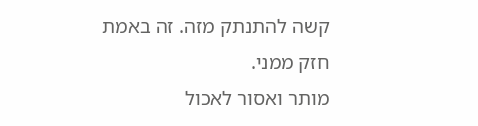קשה להתנתק מזה. זה באמת חזק ממני.
מותר ואסור לאכול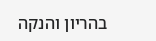בהריון והנקה